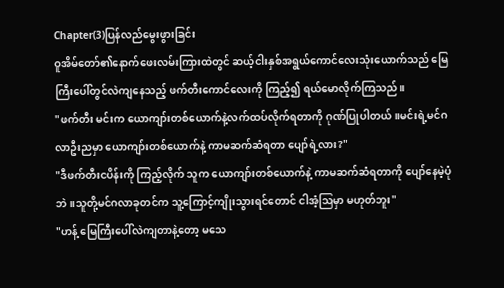Chapter(3)ပြန်လည်မွေးဖွားခြင်း
ဝူအိမ်တော်၏နောက်ဖေးလမ်းကြားထဲတွင် ဆယ့်ငါးနှစ်အရွယ်ကောင်လေးသုံးယောက်သည် မြေကြီးပေါ်တွင်လဲကျနေသည့် ဖက်တီးကောင်လေးကို ကြည့်၍ ရယ်မောလိုက်ကြသည်။
"ဖက်တီး မင်းက ယောကျာ်းတစ်ယောက်နဲ့လက်ထပ်လိုက်ရတာကို ဂုဏ်ပြုပါတယ်။မင်းရဲ့မင်ဂလာဦးညမှာ ယောကျာ်းတစ်ယောက်နဲ့ ကာမဆက်ဆံရတာ ပျော်ရဲ့လား?"
"ဒီဖက်တီးငပိန်းကို ကြည့်လိုက် သူက ယောကျာ်းတစ်ယောက်နဲ့ ကာမဆက်ဆံရတာကို ပျော်နေမဲ့ပုံဘဲ။သူတို့မင်ဂလာခုတင်က သူ့ကြောင့်ကျိုးသွားရင်တောင် ငါအံ့ဩမှာ မဟုတ်ဘူး"
"ဟန့် မြေကြီးပေါ်လဲကျတာနဲ့တော့ မသေ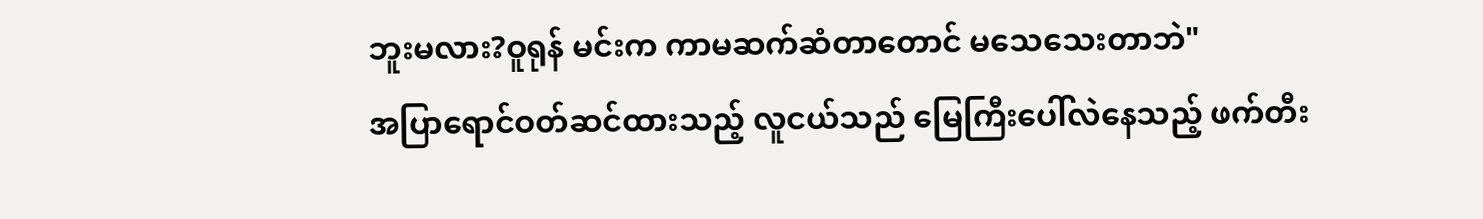ဘူးမလား?ဝူရုန် မင်းက ကာမဆက်ဆံတာတောင် မသေသေးတာဘဲ"
အပြာရောင်ဝတ်ဆင်ထားသည့် လူငယ်သည် မြေကြီးပေါ်လဲနေသည့် ဖက်တီး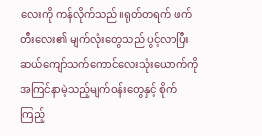လေးကို ကန်လိုက်သည်။ရုတ်တရက် ဖက်တီးလေး၏ မျက်လုံးတွေသည် ပွင့်လာပြီး ဆယ်ကျော်သက်ကောင်လေးသုံးယောက်ကို အကြင်နာမဲ့သည့်မျက်ဝန်းတွေနှင့် စိုက်ကြည့်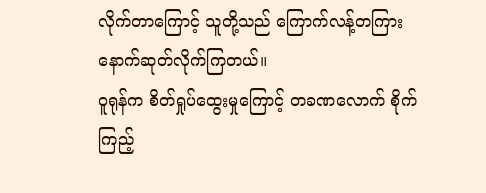လိုက်တာကြောင့် သူတို့သည် ကြောက်လန့်တကြားနောက်ဆုတ်လိုက်ကြတယ်။
ဝူရုန်က စိတ်ရှုပ်ထွေးမှုကြောင့် တခဏလောက် စိုက်ကြည့်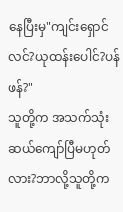နေပြီးမှ"ကျင်းရှောင်လင်?ယုထန်းပေါင်?ပန်ဖန်?"
သူတို့က အသက်သုံးဆယ်ကျော်ပြီမဟုတ်လား?ဘာလို့သူတို့က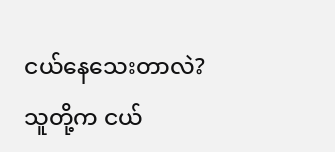ငယ်နေသေးတာလဲ?သူတို့က ငယ်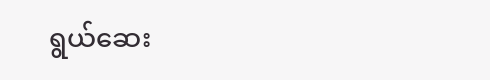ရွယ်ဆေး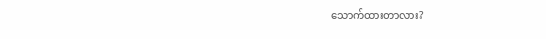သောက်ထားတာလား?